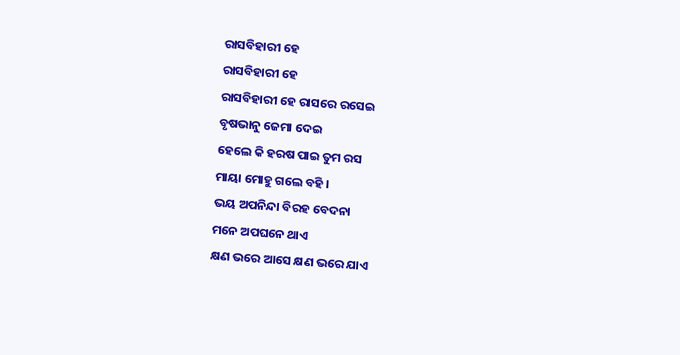ରାସବିହାରୀ ହେ
ରାସବିହାରୀ ହେ
ରାସବିହାରୀ ହେ ରାସରେ ରସେଇ
ବୃଷଭାନୁ ଜେମା ଦେଇ
ହେଲେ କି ହରଷ ପାଇ ତୁମ ରସ
ମାୟା ମୋହୁ ଗଲେ ବହି ।
ଭୟ ଅପନିନ୍ଦା ବିରହ ବେଦନା
ମନେ ଅପଘନେ ଥାଏ
କ୍ଷଣ ଭରେ ଆସେ କ୍ଷଣ ଭରେ ଯାଏ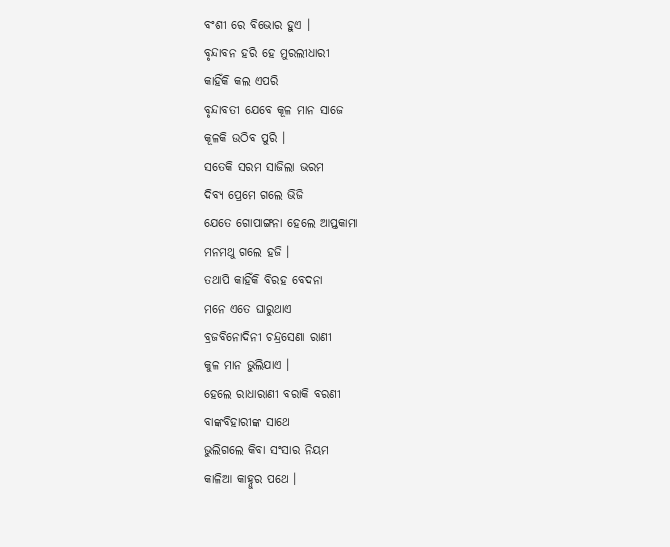ବଂଶୀ ରେ ବିଭୋର ହୁଏ ।
ବୃନ୍ଦାବନ ହରି ହେ ମୁରଲୀଧାରୀ
କାହିଁକି କଲ ଏପରି
ବୃନ୍ଦାବତୀ ଯେବେ କୂଳ ମାନ ସାଜେ
କୂଳକି ଉଠିବ ପୁରି ।
ସତେକି ସରମ ସାଜିଲା ଭରମ
ଦିବ୍ୟ ପ୍ରେମେ ଗଲେ ଭିଜି
ଯେତେ ଗୋପାଙ୍ଗନା ହେଲେ ଆପ୍ତକାମା
ମନମଥୁ ଗଲେ ହଜି ।
ତଥାପି କାହିଁକି ବିରହ ବେଦନା
ମନେ ଏତେ ଘାରୁଥାଏ
ବ୍ରଜବିନୋଦିନୀ ଚନ୍ଦ୍ରସେଣା ରାଣୀ
କୁଳ ମାନ ଭୁଲିଯାଏ ।
ହେଲେ ରାଧାରାଣୀ ବରାକି ବରଣୀ
ବାଙ୍କବିହାରୀଙ୍କ ସାଥେ
ଭୁଲିଗଲେ କିବା ସଂସାର ନିୟମ
କାଳିଆ କାହ୍ନୁର ପଥେ ।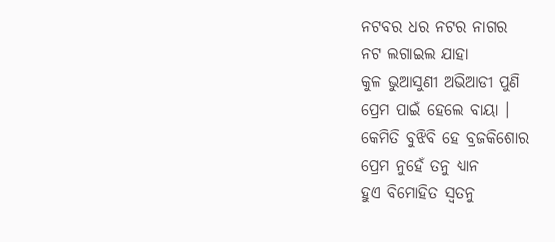ନଟବର ଧର ନଟର ନାଗର
ନଟ ଲଗାଇଲ ଯାହା
କୁଳ ଭୁଆସୁଣୀ ଅଭିଆଡୀ ପୁଣି
ପ୍ରେମ ପାଇଁ ହେଲେ ବାୟା ।
କେମିତି ବୁଝିବି ହେ ବ୍ରଜକିଶୋର
ପ୍ରେମ ନୁହେଁ ତନୁ ଧ୍ୟାନ
ହୁଏ ବିମୋହିତ ସ୍ଵତନୁ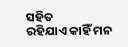ସହିତ
ରହିଯାଏ କାହିଁ ମନ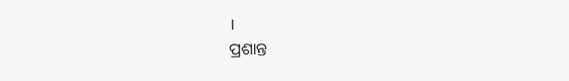।
ପ୍ରଶାନ୍ତ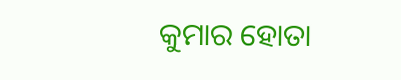କୁମାର ହୋତା